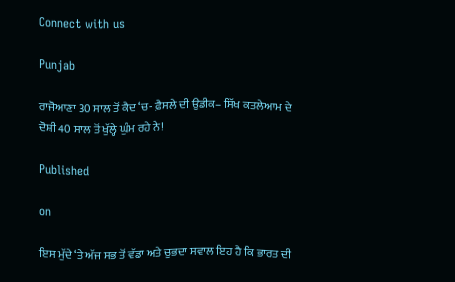Connect with us

Punjab

ਰਾਜੋਆਣਾ 30 ਸਾਲ ਤੋਂ ਕੈਦ ‘ਚ- ਫ਼ੈਸਲੇ ਦੀ ਉਡੀਕ– ਸਿੱਖ ਕਤਲੇਆਮ ਦੇ ਦੋਸ਼ੀ 40 ਸਾਲ ਤੋਂ ਖੁੱਲ੍ਹੇ ਘੁੰਮ ਰਹੇ ਨੇ!

Published

on

ਇਸ ਮੁੱਦੇ ‘ਤੇ ਅੱਜ ਸਭ ਤੋਂ ਵੱਡਾ ਅਤੇ ਚੁਭਦਾ ਸਵਾਲ ਇਹ ਹੈ ਕਿ ਭਾਰਤ ਦੀ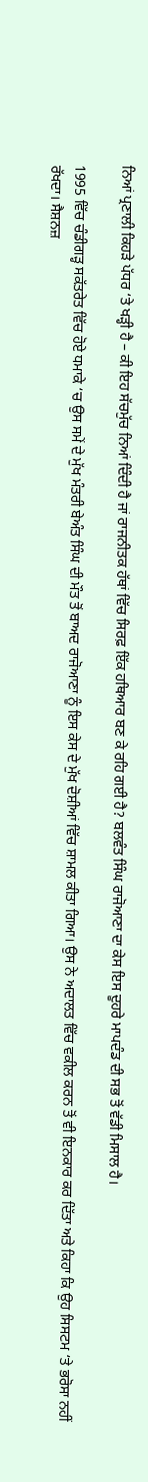ਨਿਆਂ ਪ੍ਰਣਾਲੀ ਕਿਹੜੇ ਪੱਧਰ ‘ਤੇ ਖੜ੍ਹੀ ਹੈ – ਕੀ ਇਹ ਸੱਚਮੁੱਚ ਨਿਆਂ ਦਿੰਦੀ ਹੈ ਜਾਂ ਰਾਜਨੀਤਕ ਹੱਥਾਂ ਵਿੱਚ ਸਿਰਫ਼ ਇੱਕ ਹਥਿਆਰ ਬਣ ਕੇ ਰਹਿ ਗਈ ਹੈ? ਬਲਵੰਤ ਸਿੰਘ ਰਾਜੋਆਣਾ ਦਾ ਕੇਸ ਇਸ ਦੂਹਰੇ ਮਾਪਦੰਡ ਦੀ ਸਭ ਤੋਂ ਵੱਡੀ ਮਿਸਾਲ ਹੈ।

1995 ਵਿੱਚ ਚੰਡੀਗੜ੍ਹ ਸਕੱਤਰੇਤ ਵਿੱਚ ਹੋਏ ਧਮਾਕੇ ‘ਚ ਉਸ ਸਮੇਂ ਦੇ ਮੁੱਖ ਮੰਤਰੀ ਬੇਅੰਤ ਸਿੰਘ ਦੀ ਮੌਤ ਤੋਂ ਬਾਅਦ ਰਾਜੋਆਣਾ ਨੂੰ ਇਸ ਕੇਸ ਦੇ ਮੁੱਖ ਦੋਸ਼ੀਆਂ ਵਿੱਚ ਸ਼ਾਮਲ ਕੀਤਾ ਗਿਆ। ਉਸ ਨੇ ਅਦਾਲਤ ਵਿੱਚ ਵਕੀਲ ਕਰਨ ਤੋਂ ਵੀ ਇਨਕਾਰ ਕਰ ਦਿੱਤਾ ਅਤੇ ਕਿਹਾ ਕਿ ਉਹ ਸਿਸਟਮ ‘ਤੇ ਭਰੋਸਾ ਨਹੀਂ ਰੱਖਦਾ। ਸੈਸ਼ਨਜ਼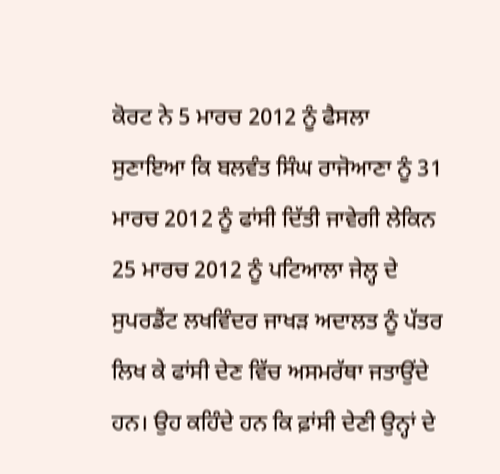ਕੋਰਟ ਨੇ 5 ਮਾਰਚ 2012 ਨੂੰ ਫੈਸਲਾ ਸੁਣਾਇਆ ਕਿ ਬਲਵੰਤ ਸਿੰਘ ਰਾਜੋਆਣਾ ਨੂੰ 31 ਮਾਰਚ 2012 ਨੂੰ ਫਾਂਸੀ ਦਿੱਤੀ ਜਾਵੇਗੀ ਲੇਕਿਨ 25 ਮਾਰਚ 2012 ਨੂੰ ਪਟਿਆਲਾ ਜੇਲ੍ਹ ਦੇ ਸੁਪਰਡੈਂਟ ਲਖਵਿੰਦਰ ਜਾਖੜ ਅਦਾਲਤ ਨੂੰ ਪੱਤਰ ਲਿਖ ਕੇ ਫਾਂਸੀ ਦੇਣ ਵਿੱਚ ਅਸਮਰੱਥਾ ਜਤਾਉਂਦੇ ਹਨ। ਉਹ ਕਹਿੰਦੇ ਹਨ ਕਿ ਫ਼ਾਂਸੀ ਦੇਣੀ ਉਨ੍ਹਾਂ ਦੇ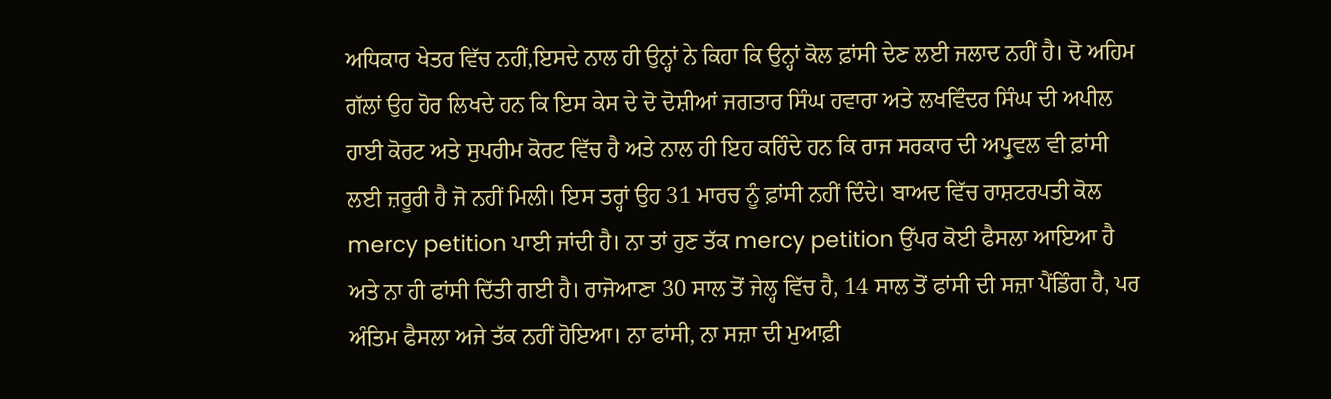ਅਧਿਕਾਰ ਖੇਤਰ ਵਿੱਚ ਨਹੀਂ,ਇਸਦੇ ਨਾਲ ਹੀ ਉਨ੍ਹਾਂ ਨੇ ਕਿਹਾ ਕਿ ਉਨ੍ਹਾਂ ਕੋਲ ਫ਼ਾਂਸੀ ਦੇਣ ਲਈ ਜਲਾਦ ਨਹੀਂ ਹੈ। ਦੋ ਅਹਿਮ ਗੱਲਾਂ ਉਹ ਹੋਰ ਲਿਖਦੇ ਹਨ ਕਿ ਇਸ ਕੇਸ ਦੇ ਦੋ ਦੋਸ਼ੀਆਂ ਜਗਤਾਰ ਸਿੰਘ ਹਵਾਰਾ ਅਤੇ ਲਖਵਿੰਦਰ ਸਿੰਘ ਦੀ ਅਪੀਲ ਹਾਈ ਕੋਰਟ ਅਤੇ ਸੁਪਰੀਮ ਕੋਰਟ ਵਿੱਚ ਹੈ ਅਤੇ ਨਾਲ ਹੀ ਇਹ ਕਹਿੰਦੇ ਹਨ ਕਿ ਰਾਜ ਸਰਕਾਰ ਦੀ ਅਪ੍ਰੁਵਲ ਵੀ ਫ਼ਾਂਸੀ ਲਈ ਜ਼ਰੂਰੀ ਹੈ ਜੋ ਨਹੀਂ ਮਿਲੀ। ਇਸ ਤਰ੍ਹਾਂ ਉਹ 31 ਮਾਰਚ ਨੂੰ ਫ਼ਾਂਸੀ ਨਹੀਂ ਦਿੰਦੇ। ਬਾਅਦ ਵਿੱਚ ਰਾਸ਼ਟਰਪਤੀ ਕੋਲ mercy petition ਪਾਈ ਜਾਂਦੀ ਹੈ। ਨਾ ਤਾਂ ਹੁਣ ਤੱਕ mercy petition ਉੱਪਰ ਕੋਈ ਫੈਸਲਾ ਆਇਆ ਹੈ ਅਤੇ ਨਾ ਹੀ ਫਾਂਸੀ ਦਿੱਤੀ ਗਈ ਹੈ। ਰਾਜੋਆਣਾ 30 ਸਾਲ ਤੋਂ ਜੇਲ੍ਹ ਵਿੱਚ ਹੈ, 14 ਸਾਲ ਤੋਂ ਫਾਂਸੀ ਦੀ ਸਜ਼ਾ ਪੈਂਡਿੰਗ ਹੈ, ਪਰ ਅੰਤਿਮ ਫੈਸਲਾ ਅਜੇ ਤੱਕ ਨਹੀਂ ਹੋਇਆ। ਨਾ ਫਾਂਸੀ, ਨਾ ਸਜ਼ਾ ਦੀ ਮੁਆਫ਼ੀ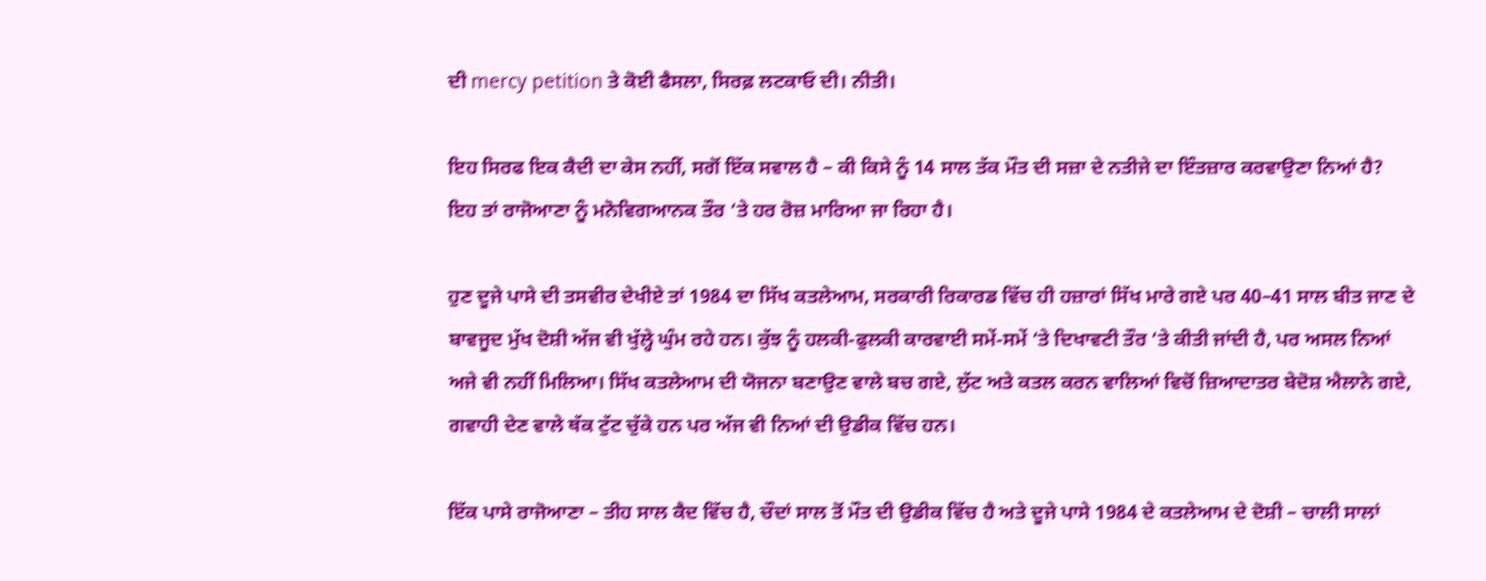ਦੀ mercy petition ਤੇ ਕੋਈ ਫੈਸਲਾ, ਸਿਰਫ਼ ਲਟਕਾਓ ਦੀ। ਨੀਤੀ।

ਇਹ ਸਿਰਫ ਇਕ ਕੈਦੀ ਦਾ ਕੇਸ ਨਹੀਂ, ਸਗੋਂ ਇੱਕ ਸਵਾਲ ਹੈ – ਕੀ ਕਿਸੇ ਨੂੰ 14 ਸਾਲ ਤੱਕ ਮੌਤ ਦੀ ਸਜ਼ਾ ਦੇ ਨਤੀਜੇ ਦਾ ਇੰਤਜ਼ਾਰ ਕਰਵਾਉਣਾ ਨਿਆਂ ਹੈ? ਇਹ ਤਾਂ ਰਾਜੋਆਣਾ ਨੂੰ ਮਨੋਵਿਗਆਨਕ ਤੌਰ ‘ਤੇ ਹਰ ਰੋਜ਼ ਮਾਰਿਆ ਜਾ ਰਿਹਾ ਹੈ।

ਹੁਣ ਦੂਜੇ ਪਾਸੇ ਦੀ ਤਸਵੀਰ ਦੇਖੀਏ ਤਾਂ 1984 ਦਾ ਸਿੱਖ ਕਤਲੇਆਮ, ਸਰਕਾਰੀ ਰਿਕਾਰਡ ਵਿੱਚ ਹੀ ਹਜ਼ਾਰਾਂ ਸਿੱਖ ਮਾਰੇ ਗਏ ਪਰ 40–41 ਸਾਲ ਬੀਤ ਜਾਣ ਦੇ ਬਾਵਜੂਦ ਮੁੱਖ ਦੋਸ਼ੀ ਅੱਜ ਵੀ ਖੁੱਲ੍ਹੇ ਘੁੰਮ ਰਹੇ ਹਨ। ਕੁੱਝ ਨੂੰ ਹਲਕੀ-ਫੁਲਕੀ ਕਾਰਵਾਈ ਸਮੇਂ-ਸਮੇਂ ‘ਤੇ ਦਿਖਾਵਟੀ ਤੌਰ ‘ਤੇ ਕੀਤੀ ਜਾਂਦੀ ਹੈ, ਪਰ ਅਸਲ ਨਿਆਂ ਅਜੇ ਵੀ ਨਹੀਂ ਮਿਲਿਆ। ਸਿੱਖ ਕਤਲੇਆਮ ਦੀ ਯੋਜਨਾ ਬਣਾਉਣ ਵਾਲੇ ਬਚ ਗਏ, ਲੁੱਟ ਅਤੇ ਕਤਲ ਕਰਨ ਵਾਲਿਆਂ ਵਿਚੋਂ ਜ਼ਿਆਦਾਤਰ ਬੇਦੋਸ਼ ਐਲਾਨੇ ਗਏ, ਗਵਾਹੀ ਦੇਣ ਵਾਲੇ ਥੱਕ ਟੁੱਟ ਚੁੱਕੇ ਹਨ ਪਰ ਅੱਜ ਵੀ ਨਿਆਂ ਦੀ ਉਡੀਕ ਵਿੱਚ ਹਨ।

ਇੱਕ ਪਾਸੇ ਰਾਜੋਆਣਾ – ਤੀਹ ਸਾਲ ਕੈਦ ਵਿੱਚ ਹੈ, ਚੌਦਾਂ ਸਾਲ ਤੋਂ ਮੌਤ ਦੀ ਉਡੀਕ ਵਿੱਚ ਹੈ ਅਤੇ ਦੂਜੇ ਪਾਸੇ 1984 ਦੇ ਕਤਲੇਆਮ ਦੇ ਦੋਸ਼ੀ – ਚਾਲੀ ਸਾਲਾਂ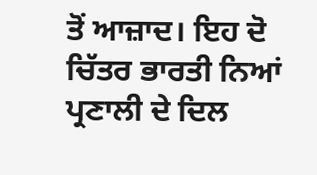ਤੋਂ ਆਜ਼ਾਦ। ਇਹ ਦੋ ਚਿੱਤਰ ਭਾਰਤੀ ਨਿਆਂ ਪ੍ਰਣਾਲੀ ਦੇ ਦਿਲ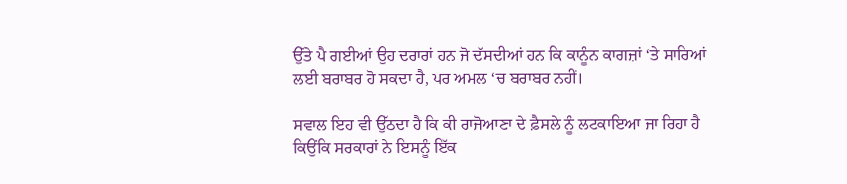ਉੱਤੇ ਪੈ ਗਈਆਂ ਉਹ ਦਰਾਰਾਂ ਹਨ ਜੋ ਦੱਸਦੀਆਂ ਹਨ ਕਿ ਕਾਨੂੰਨ ਕਾਗਜ਼ਾਂ ‘ਤੇ ਸਾਰਿਆਂ ਲਈ ਬਰਾਬਰ ਹੋ ਸਕਦਾ ਹੈ, ਪਰ ਅਮਲ ‘ਚ ਬਰਾਬਰ ਨਹੀਂ।

ਸਵਾਲ ਇਹ ਵੀ ਉੱਠਦਾ ਹੈ ਕਿ ਕੀ ਰਾਜੋਆਣਾ ਦੇ ਫ਼ੈਸਲੇ ਨੂੰ ਲਟਕਾਇਆ ਜਾ ਰਿਹਾ ਹੈ ਕਿਉਂਕਿ ਸਰਕਾਰਾਂ ਨੇ ਇਸਨੂੰ ਇੱਕ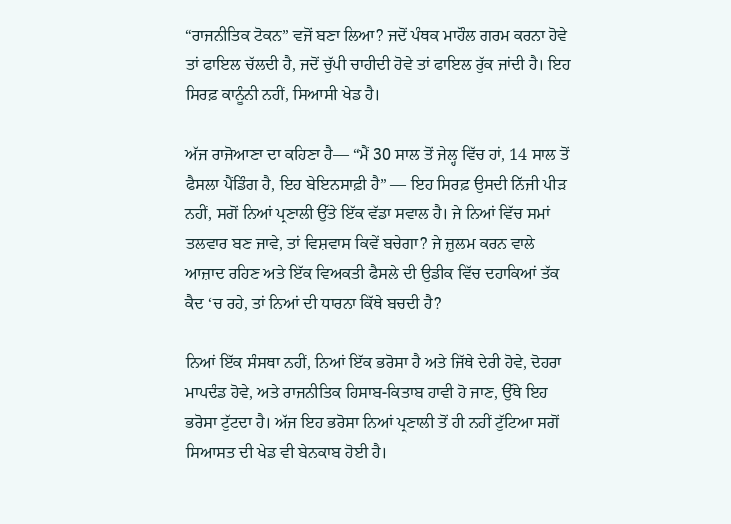“ਰਾਜਨੀਤਿਕ ਟੋਕਨ” ਵਜੋਂ ਬਣਾ ਲਿਆ? ਜਦੋਂ ਪੰਥਕ ਮਾਹੌਲ ਗਰਮ ਕਰਨਾ ਹੋਵੇ ਤਾਂ ਫਾਇਲ ਚੱਲਦੀ ਹੈ, ਜਦੋਂ ਚੁੱਪੀ ਚਾਹੀਦੀ ਹੋਵੇ ਤਾਂ ਫਾਇਲ ਰੁੱਕ ਜਾਂਦੀ ਹੈ। ਇਹ ਸਿਰਫ਼ ਕਾਨੂੰਨੀ ਨਹੀਂ, ਸਿਆਸੀ ਖੇਡ ਹੈ।

ਅੱਜ ਰਾਜੋਆਣਾ ਦਾ ਕਹਿਣਾ ਹੈ— “ਮੈਂ 30 ਸਾਲ ਤੋਂ ਜੇਲ੍ਹ ਵਿੱਚ ਹਾਂ, 14 ਸਾਲ ਤੋਂ ਫੈਸਲਾ ਪੈਂਡਿੰਗ ਹੈ, ਇਹ ਬੇਇਨਸਾਫ਼ੀ ਹੈ” — ਇਹ ਸਿਰਫ਼ ਉਸਦੀ ਨਿੱਜੀ ਪੀੜ ਨਹੀਂ, ਸਗੋਂ ਨਿਆਂ ਪ੍ਰਣਾਲੀ ਉੱਤੇ ਇੱਕ ਵੱਡਾ ਸਵਾਲ ਹੈ। ਜੇ ਨਿਆਂ ਵਿੱਚ ਸਮਾਂ ਤਲਵਾਰ ਬਣ ਜਾਵੇ, ਤਾਂ ਵਿਸ਼ਵਾਸ ਕਿਵੇਂ ਬਚੇਗਾ? ਜੇ ਜ਼ੁਲਮ ਕਰਨ ਵਾਲੇ ਆਜ਼ਾਦ ਰਹਿਣ ਅਤੇ ਇੱਕ ਵਿਅਕਤੀ ਫੈਸਲੇ ਦੀ ਉਡੀਕ ਵਿੱਚ ਦਹਾਕਿਆਂ ਤੱਕ ਕੈਦ ‘ਚ ਰਹੇ, ਤਾਂ ਨਿਆਂ ਦੀ ਧਾਰਨਾ ਕਿੱਥੇ ਬਚਦੀ ਹੈ?

ਨਿਆਂ ਇੱਕ ਸੰਸਥਾ ਨਹੀਂ, ਨਿਆਂ ਇੱਕ ਭਰੋਸਾ ਹੈ ਅਤੇ ਜਿੱਥੇ ਦੇਰੀ ਹੋਵੇ, ਦੋਹਰਾ ਮਾਪਦੰਡ ਹੋਵੇ, ਅਤੇ ਰਾਜਨੀਤਿਕ ਹਿਸਾਬ-ਕਿਤਾਬ ਹਾਵੀ ਹੋ ਜਾਣ, ਉੱਥੇ ਇਹ ਭਰੋਸਾ ਟੁੱਟਦਾ ਹੈ। ਅੱਜ ਇਹ ਭਰੋਸਾ ਨਿਆਂ ਪ੍ਰਣਾਲੀ ਤੋਂ ਹੀ ਨਹੀਂ ਟੁੱਟਿਆ ਸਗੋਂ ਸਿਆਸਤ ਦੀ ਖੇਡ ਵੀ ਬੇਨਕਾਬ ਹੋਈ ਹੈ।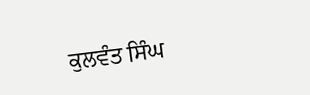ਕੁਲਵੰਤ ਸਿੰਘ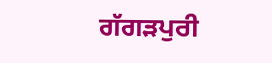ਗੱਗੜਪੁਰੀ